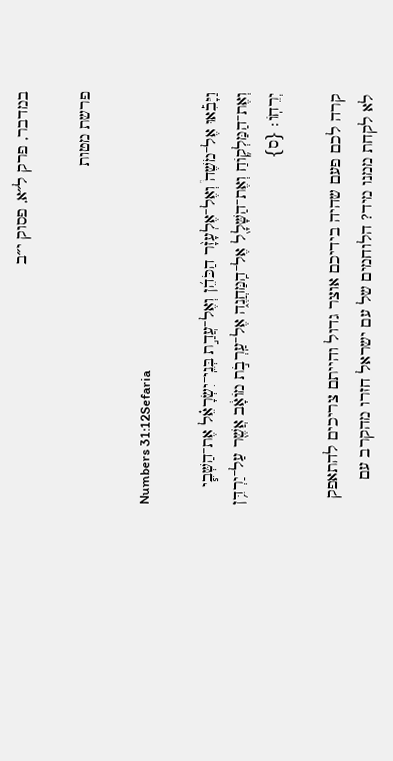במדבר, פרק ל״א, פסוק י״ב

פרשת מטות

Numbers 31:12Sefaria

וַיָּבִ֡אוּ אֶל־מֹשֶׁה֩ וְאֶל־אֶלְעָזָ֨ר הַכֹּהֵ֜ן וְאֶל־עֲדַ֣ת בְּנֵֽי־יִשְׂרָאֵ֗ל אֶת־הַשְּׁבִ֧י וְאֶת־הַמַּלְק֛וֹחַ וְאֶת־הַשָּׁלָ֖ל אֶל־הַֽמַּחֲנֶ֑ה אֶל־עַֽרְבֹ֣ת מוֹאָ֔ב אֲשֶׁ֖ר עַל־יַרְדֵּ֥ן יְרֵחֽוֹ׃ {ס}

קרה לכם פעם שהיה בידיכם אוצר גדול והייתם צריכים להתאפק לא לקחת ממנו מיד? הלוחמים של עם ישראל חזרו מהקרב עם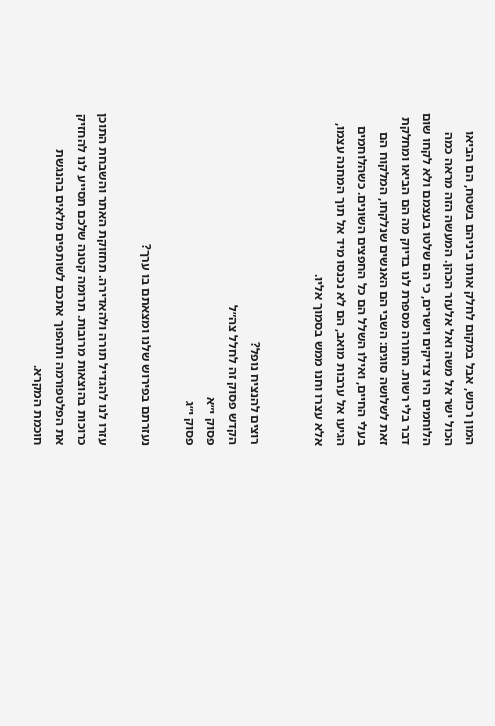המון רכוש, אבל במקום לחלק אותו ביניהם בשטח, הם הביאו הכול ישר אל משה ואל אלעזר הכהן. המעשה הזה מראה כמה הלוחמים היו צדיקים וישרים, כי הם שלטו בעצמם ולא לקחו שום דבר בלי רשות. התורה מספרת לנו בדיוק מה הם הביאו ומחלקת זאת לשלושה סוגים: השבי הם האנשים שנלקחו, המלקוח הם בעלי החיים, ואילו השלל הם כל החפצים השונים. כשהלוחמים הגיעו אל ערבות מואב, הם לא נכנסו מיד אל תוך המחנה עצמו, אלא עצרו וחנו ממש בסמוך אליו.


רוצים להנציח נופל?
הקדש פסוק זה לחלל צה״ל
פסוק י״א
פסוק י״ג

נעזרתם בפירוש שלנו ומצאתם בו ערך?

עזרו לנו להגדיל תורה ולהאדירה. תחזוקת האתר והשבחת התוכן כרוכות בהוצאות מרובות. תרומה קטנה שלכם תסייע לנו להחזיק את הפלטפורמה ותהפוך אתכם לשותפים מלאים בהנגשת חוכמת המקרא.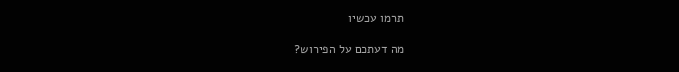תרמו עכשיו

מה דעתכם על הפירוש?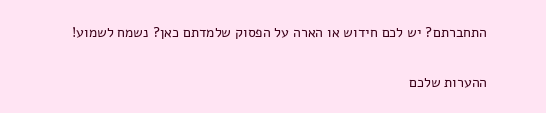התחברתם? יש לכם חידוש או הארה על הפסוק שלמדתם כאן? נשמח לשמוע!

ההערות שלכם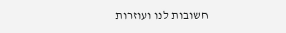חשובות לנו ועוזרות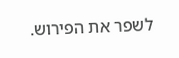לשפר את הפירוש.